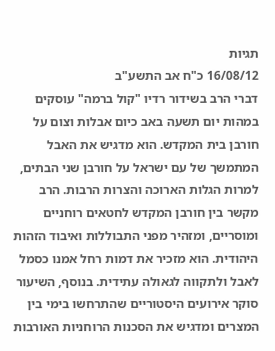תגיות
16/08/12 כ"ח אב התשע"ב
דברי הרב בשידור רדיו "קול ברמה" עוסקים במהות יום תשעה באב כיום אבלות וצום על חורבן בית המקדש. הוא מדגיש את האבל המתמשך של עם ישראל על חורבן שני הבתים, למרות הגלות הארוכה והצרות הרבות. הרב מקשר בין חורבן המקדש לחטאים רוחניים ומוסריים, ומזהיר מפני התבוללות ואיבוד הזהות היהודית. הוא מזכיר את דמות רחל אמנו כסמל לאבל ולתקווה לגאולה עתידית. בנוסף, השיעור סוקר אירועים היסטוריים שהתרחשו בימי בין המצרים ומדגיש את הסכנות הרוחניות האורבות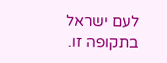לעם ישראל בתקופה זו.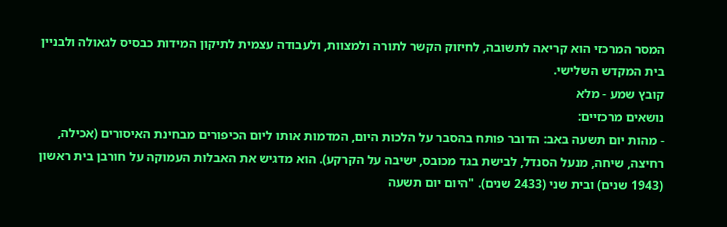המסר המרכזי הוא קריאה לתשובה, לחיזוק הקשר לתורה ולמצוות, ולעבודה עצמית לתיקון המידות כבסיס לגאולה ולבניין בית המקדש השלישי.
קובץ שמע - מלא
נושאים מרכזיים:
- מהות יום תשעה באב: הדובר פותח בהסבר על הלכות היום, המדמות אותו ליום הכיפורים מבחינת האיסורים (אכילה, רחיצה, שיחה, מנעל הסנדל, לבישת בגד מכובס, ישיבה על הקרקע). הוא מדגיש את האבלות העמוקה על חורבן בית ראשון (1943 שנים) ובית שני (2433 שנים). "היום יום תשעה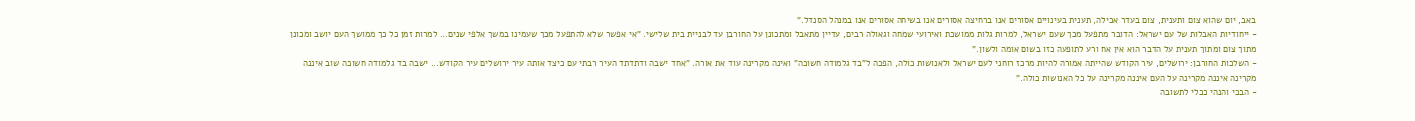באב, יום שהוא צום ותענית, צום בעדר אכילה, תענית בעינויים אסורים אנו ברחיצה אסורים אנו בשיחה אסורים אנו במנהל הסנדל."
- ייחודיות האבלות של עם ישראל: הדובר מתפעל מכך שעם ישראל, למרות גלות ממושכת ואירועי שמחה וגאולה רבים, עדיין מתאבל ומתכונן על החורבן עד לבניית בית שלישי. "אי אפשר שלא להתפעל מכך שעמינו במשך אלפי שנים... למרות זמן כל כך ממושך העם יושב ומכונן מתוך צום ומתוך תענית על הדבר הוא אין אח ורע לתופעה כזו בשום אומה ולשון."
- השלכות החורבן: ירושלים, עיר הקודש שהייתה אמורה להיות מרכז רוחני לעם ישראל ולאנושות כולה, הפכה ל"בד גלמודה חשוכה" ואינה מקרינה עוד את אורה. "אחד ישבה ודתדתד העיר רבתי עם כיצד אותה עיר ירושלים עיר הקודש... ישבה בד גלמודה חשוכה שוב איננה מקרינה איננה מקרינה על העם איננה מקרינה על כל האנושות כולה."
- הבכי והנהי ככלי לתשובה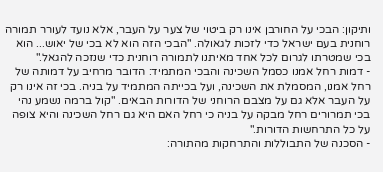ותיקון: הבכי על החורבן אינו רק ביטוי של צער על העבר, אלא נועד לעורר תמורה רוחנית בעם ישראל כדי לזכות לגאולה. "הבכי הזה הוא לא בכי של יאוש... הוא בכי שמטרתו לגרום לכל אחד מאיתנו לתמורה רוחנית כדי שנזכה להגאל."
- דמות רחל אמנו כסמל השכינה והבכי המתמיד: הדובר מרחיב על דמותה של רחל אמנו, המסמלת את השכינה, ועל בכייתה המתמיד על בניה. בכי זה אינו רק על העבר אלא גם על מצבם הרוחני של הדורות הבאים. "קול ברמה נשמע נהי בכי תמרורים רחל מבקה על בניה כי רחל האם היא גם רחל השכינה והיא צופה על כל התרחשות הדורות."
- הסכנה של התבוללות והתרחקות מהתורה: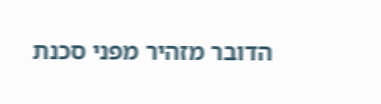הדובר מזהיר מפני סכנת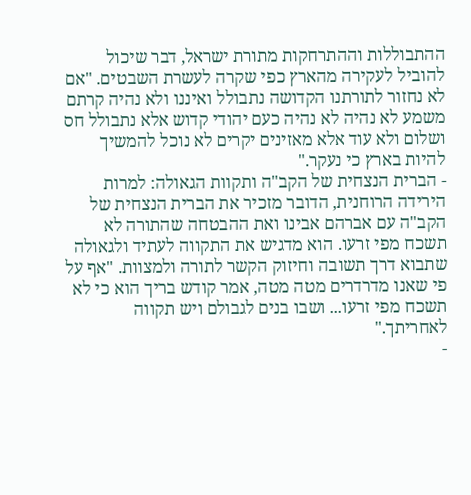ההתבוללות וההתרחקות מתורת ישראל, דבר שיכול להוביל לעקירה מהארץ כפי שקרה לעשרת השבטים. "אם לא נחזור לתורתנו הקדושה נתבולל ואיננו ולא נהיה קרתם משמע לא נהיה לא נהיה כעם יהודי קדוש אלא נתבולל חס ושלום ולא עוד אלא מאזינים יקרים לא נוכל להמשיך להיות בארץ כי נעקר."
- הברית הנצחית של הקב"ה ותקוות הגאולה: למרות הירידה הרוחנית, הדובר מזכיר את הברית הנצחית של הקב"ה עם אברהם אבינו ואת ההבטחה שהתורה לא תשכח מפי זרעו. הוא מדגיש את התקווה לעתיד ולגאולה שתבוא דרך תשובה וחיזוק הקשר לתורה ולמצוות. "אף על פי שאנו מדרדרים מטה מטה, אמר קודש בריך הוא כי לא תשכח מפי זרעו... ושבו בנים לגבולם ויש תקווה לאחריתך."
-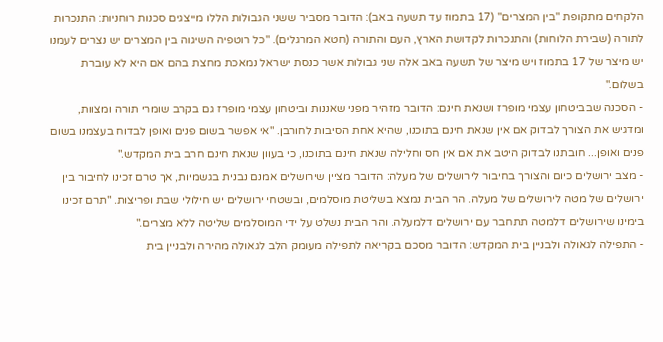הלקחים מתקופת "בין המצרים" (17 בתמוז עד תשעה באב): הדובר מסביר ששני הגבולות הללו מייצגים סכנות רוחניות: התנכרות לתורה (שבירת הלוחות) והתנכרות לקדושת הארץ, העם והתורה (חטא המרגלים). "כל רוטפיה השיגוה בין המצרים יש נצרים לעמנו יש מיצר של 17 בתמוז ויש מיצר של תשעה באב אלה שני גבולות אשר כנסת ישראל נמאכת מחצת בהם אם היא לא עוברת בשלום."
- הסכנה שבביטחון עצמי מופרז ושנאת חינם: הדובר מזהיר מפני שאננות וביטחון עצמי מופרז גם בקרב שומרי תורה ומצוות, ומדגיש את הצורך לבדוק אם אין שנאת חינם בתוכנו, שהיא אחת הסיבות לחורבן. "אי אפשר בשום פנים ואופן לבדוח בעצמנו בשום פנים ואופן... חובתנו לבדוק היטב את אם אין חס וחלילה שנאת חינם בתוכנו, כי בעוון שנאת חינם חרב בית המקדש."
- מצב ירושלים כיום והצורך בחיבור לירושלים של מעלה: הדובר מציין שירושלים אמנם נבנית בגשמיות, אך טרם זכינו לחיבור בין ירושלים של מטה לירושלים של מעלה. הר הבית נמצא בשליטת מוסלמים, ובשטחי ירושלים יש חילולי שבת ופריצות. "תרם זכינו בימינו שירושלים דלמטה תתחבר עם ירושלים דלמעלה. והר הבית נשלט על ידי המוסלמים שליטה ללא מצרים."
- התפילה לגאולה ולבניין בית המקדש: הדובר מסכם בקריאה לתפילה מעומק הלב לגאולה מהירה ולבניין בית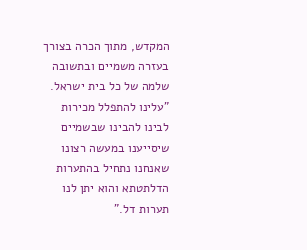המקדש, מתוך הכרה בצורך בעזרה משמיים ובתשובה שלמה של כל בית ישראל. "עלינו להתפלל מכירות לבינו להבינו שבשמיים שיסייענו במעשה רצונו שאנחנו נתחיל בהתערות הדלתטתא והוא יתן לנו תערות דל."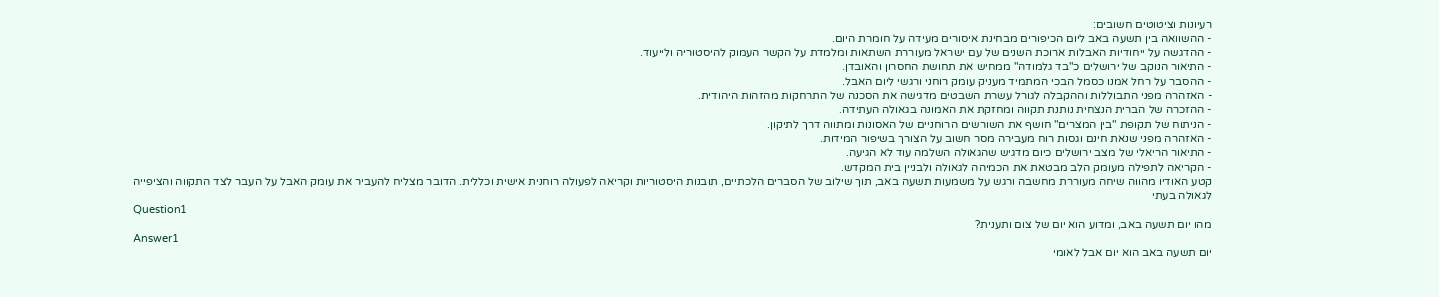רעיונות וציטוטים חשובים:
- ההשוואה בין תשעה באב ליום הכיפורים מבחינת איסורים מעידה על חומרת היום.
- ההדגשה על ייחודיות האבלות ארוכת השנים של עם ישראל מעוררת השתאות ומלמדת על הקשר העמוק להיסטוריה ולייעוד.
- התיאור הנוקב של ירושלים כ"בד גלמודה" ממחיש את תחושת החסרון והאובדן.
- ההסבר על רחל אמנו כסמל הבכי המתמיד מעניק עומק רוחני ורגשי ליום האבל.
- האזהרה מפני התבוללות וההקבלה לגורל עשרת השבטים מדגישה את הסכנה של התרחקות מהזהות היהודית.
- ההזכרה של הברית הנצחית נותנת תקווה ומחזקת את האמונה בגאולה העתידה.
- הניתוח של תקופת "בין המצרים" חושף את השורשים הרוחניים של האסונות ומתווה דרך לתיקון.
- האזהרה מפני שנאת חינם וגסות רוח מעבירה מסר חשוב על הצורך בשיפור המידות.
- התיאור הריאלי של מצב ירושלים כיום מדגיש שהגאולה השלמה עוד לא הגיעה.
- הקריאה לתפילה מעומק הלב מבטאת את הכמיהה לגאולה ולבניין בית המקדש.
קטע האודיו מהווה שיחה מעוררת מחשבה ורגש על משמעות תשעה באב, תוך שילוב של הסברים הלכתיים, תובנות היסטוריות וקריאה לפעולה רוחנית אישית וכללית. הדובר מצליח להעביר את עומק האבל על העבר לצד התקווה והציפייה לגאולה בעתי
Question1
מהו יום תשעה באב, ומדוע הוא יום של צום ותענית?
Answer1
יום תשעה באב הוא יום אבל לאומי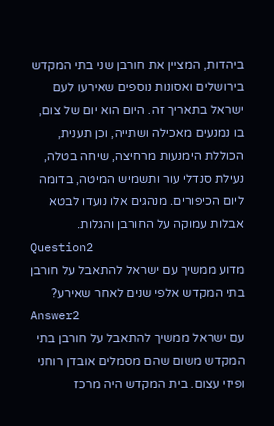ביהדות, המציין את חורבן שני בתי המקדש בירושלים ואסונות נוספים שאירעו לעם ישראל בתאריך זה. היום הוא יום של צום, בו נמנעים מאכילה ושתייה, וכן תענית, הכוללת הימנעות מרחיצה, שיחה בטלה, נעילת סנדלי עור ותשמיש המיטה, בדומה ליום הכיפורים. מנהגים אלו נועדו לבטא אבלות עמוקה על החורבן והגלות.
Question2
מדוע ממשיך עם ישראל להתאבל על חורבן בתי המקדש אלפי שנים לאחר שאירע?
Answer2
עם ישראל ממשיך להתאבל על חורבן בתי המקדש משום שהם מסמלים אובדן רוחני ופיזי עצום. בית המקדש היה מרכז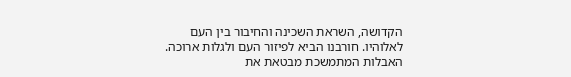הקדושה, השראת השכינה והחיבור בין העם לאלוהיו. חורבנו הביא לפיזור העם ולגלות ארוכה. האבלות המתמשכת מבטאת את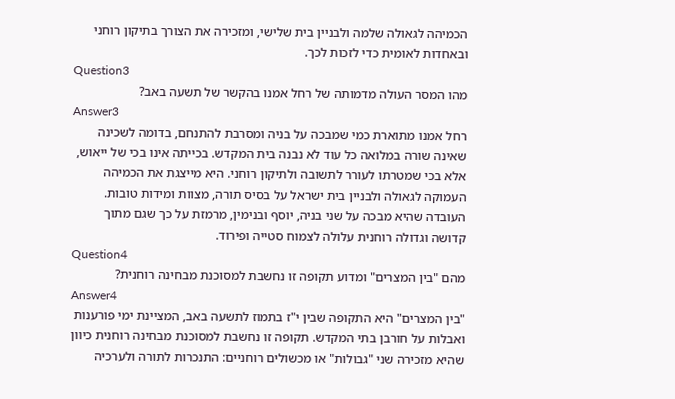הכמיהה לגאולה שלמה ולבניין בית שלישי, ומזכירה את הצורך בתיקון רוחני ובאחדות לאומית כדי לזכות לכך.
Question3
מהו המסר העולה מדמותה של רחל אמנו בהקשר של תשעה באב?
Answer3
רחל אמנו מתוארת כמי שמבכה על בניה ומסרבת להתנחם, בדומה לשכינה שאינה שורה במלואה כל עוד לא נבנה בית המקדש. בכייתה אינו בכי של ייאוש, אלא בכי שמטרתו לעורר לתשובה ולתיקון רוחני. היא מייצגת את הכמיהה העמוקה לגאולה ולבניין בית ישראל על בסיס תורה, מצוות ומידות טובות. העובדה שהיא מבכה על שני בניה, יוסף ובנימין, מרמזת על כך שגם מתוך קדושה וגדולה רוחנית עלולה לצמוח סטייה ופירוד.
Question4
מהם "בין המצרים" ומדוע תקופה זו נחשבת למסוכנת מבחינה רוחנית?
Answer4
"בין המצרים" היא התקופה שבין י"ז בתמוז לתשעה באב, המציינת ימי פורענות ואבלות על חורבן בתי המקדש. תקופה זו נחשבת למסוכנת מבחינה רוחנית כיוון שהיא מזכירה שני "גבולות" או מכשולים רוחניים: התנכרות לתורה ולערכיה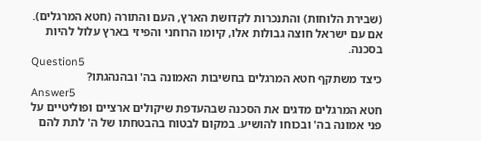(שבירת הלוחות) והתנכרות לקדושת הארץ, העם והתורה (חטא המרגלים). אם עם ישראל חוצה גבולות אלו, קיומו הרוחני והפיזי בארץ עלול להיות בסכנה.
Question5
כיצד משתקף חטא המרגלים בחשיבות האמונה בה' ובהנהגתו?
Answer5
חטא המרגלים מדגים את הסכנה שבהעדפת שיקולים ארציים ופוליטיים על פני אמונה בה' ובכוחו להושיע. במקום לבטוח בהבטחתו של ה' לתת להם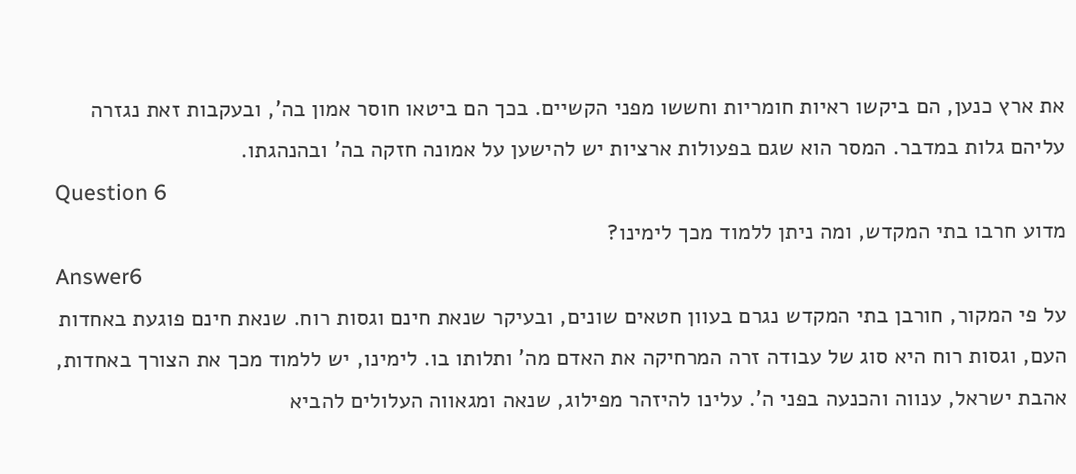את ארץ כנען, הם ביקשו ראיות חומריות וחששו מפני הקשיים. בכך הם ביטאו חוסר אמון בה', ובעקבות זאת נגזרה עליהם גלות במדבר. המסר הוא שגם בפעולות ארציות יש להישען על אמונה חזקה בה' ובהנהגתו.
Question 6
מדוע חרבו בתי המקדש, ומה ניתן ללמוד מכך לימינו?
Answer6
על פי המקור, חורבן בתי המקדש נגרם בעוון חטאים שונים, ובעיקר שנאת חינם וגסות רוח. שנאת חינם פוגעת באחדות העם, וגסות רוח היא סוג של עבודה זרה המרחיקה את האדם מה' ותלותו בו. לימינו, יש ללמוד מכך את הצורך באחדות, אהבת ישראל, ענווה והכנעה בפני ה'. עלינו להיזהר מפילוג, שנאה ומגאווה העלולים להביא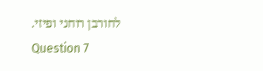לחורבן רוחני ופיזי.
Question 7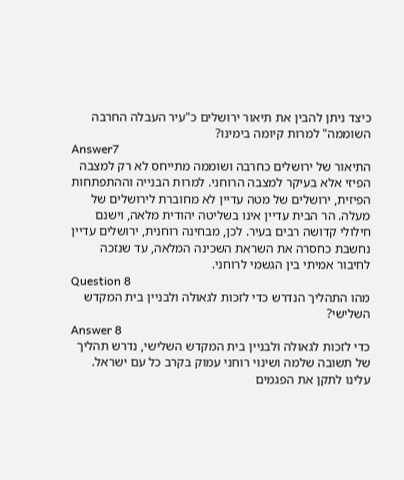כיצד ניתן להבין את תיאור ירושלים כ"עיר העבלה החרבה השוממה" למרות קיומה בימינו?
Answer7
התיאור של ירושלים כחרבה ושוממה מתייחס לא רק למצבה הפיזי אלא בעיקר למצבה הרוחני. למרות הבנייה וההתפתחות הפיזית, ירושלים של מטה עדיין לא מחוברת לירושלים של מעלה. הר הבית עדיין אינו בשליטה יהודית מלאה, וישנם חילולי קדושה רבים בעיר. לכן, מבחינה רוחנית, ירושלים עדיין נחשבת כחסרה את השראת השכינה המלאה, עד שנזכה לחיבור אמיתי בין הגשמי לרוחני.
Question 8
מהו התהליך הנדרש כדי לזכות לגאולה ולבניין בית המקדש השלישי?
Answer 8
כדי לזכות לגאולה ולבניין בית המקדש השלישי, נדרש תהליך של תשובה שלמה ושינוי רוחני עמוק בקרב כל עם ישראל. עלינו לתקן את הפגמים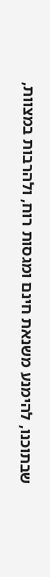שבתוכנו, להימנע משנאת חינם ומגסות רוח, ולהרבות במצוות,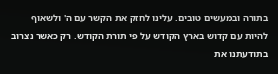בתורה ובמעשים טובים. עלינו לחזק את הקשר עם ה' ולשאוף להיות עם קדוש בארץ הקודש על פי תורת הקודש. רק כאשר נצרוב בתודעתנו את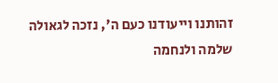זהותנו וייעודנו כעם ה', נזכה לגאולה שלמה ולנחמה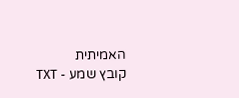האמיתית
קובץ שמע - TXT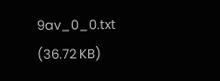9av_0_0.txt
(36.72 KB)